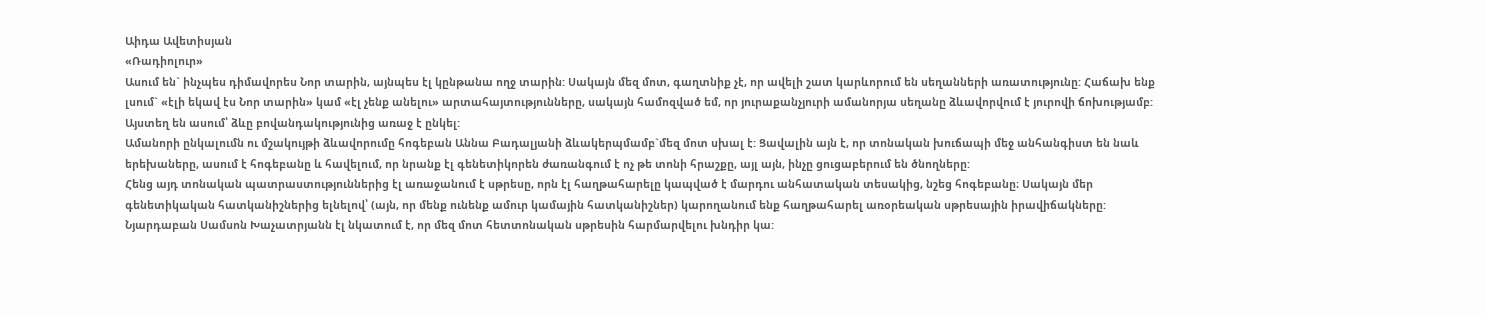Աիդա Ավետիսյան
«Ռադիոլուր»
Ասում են` ինչպես դիմավորես Նոր տարին, այնպես էլ կընթանա ողջ տարին: Սակայն մեզ մոտ, գաղտնիք չէ, որ ավելի շատ կարևորում են սեղանների առատությունը: Հաճախ ենք լսում` «էլի եկավ էս Նոր տարին» կամ «էլ չենք անելու» արտահայտությունները, սակայն համոզված եմ, որ յուրաքանչյուրի ամանորյա սեղանը ձևավորվում է յուրովի ճոխությամբ: Այստեղ են ասում՝ ձևը բովանդակությունից առաջ է ընկել:
Ամանորի ընկալումն ու մշակույթի ձևավորումը հոգեբան Աննա Բադալյանի ձևակերպմամբ`մեզ մոտ սխալ է: Ցավալին այն է, որ տոնական խուճապի մեջ անհանգիստ են նաև երեխաները, ասում է հոգեբանը և հավելում, որ նրանք էլ գենետիկորեն ժառանգում է ոչ թե տոնի հրաշքը, այլ այն, ինչը ցուցաբերում են ծնողները:
Հենց այդ տոնական պատրաստություններից էլ առաջանում է սթրեսը, որն էլ հաղթահարելը կապված է մարդու անհատական տեսակից, նշեց հոգեբանը։ Սակայն մեր գենետիկական հատկանիշներից ելնելով՝ (այն, որ մենք ունենք ամուր կամային հատկանիշներ) կարողանում ենք հաղթահարել առօրեական սթրեսային իրավիճակները:
Նյարդաբան Սամսոն Խաչատրյանն էլ նկատում է, որ մեզ մոտ հետտոնական սթրեսին հարմարվելու խնդիր կա: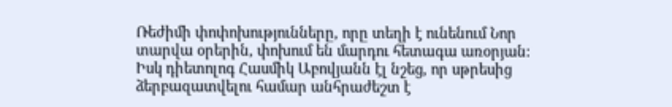Ռեժիմի փոփոխությունները, որը տեղի է ունենում Նոր տարվա օրերին, փոխում են մարդու հետագա առօրյան:
Իսկ դիետոլոգ Հասմիկ Աբովյանն էլ նշեց, որ սթրեսից ձերբազատվելու համար անհրաժեշտ է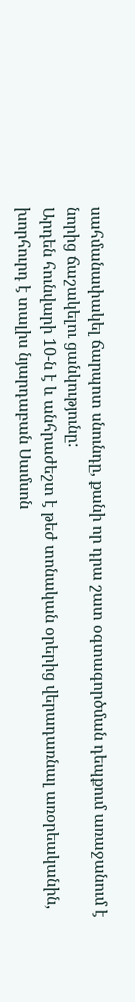սահմանափակել ճարպոտ սնունդը, քանի որ դրա շատ օգտագործման դեպքում առաջանում է նորից ճաշակելու ցանկությունը:
Արդեն հունվարի 10-ն է և անհրաժեշտ է թեժ տոնական օրերից վերադառնալ առօրեականին, խորհուրդ է տալիս նյարդաբան Սամսոն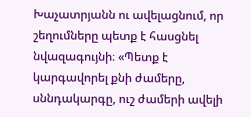Խաչատրյանն ու ավելացնում, որ շեղումները պետք է հասցնել նվազագույնի։ «Պետք է կարգավորել քնի ժամերը, սննդակարգը, ուշ ժամերի ավելի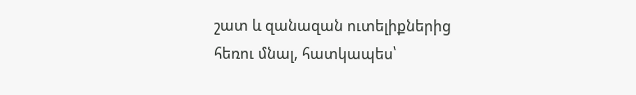շատ և զանազան ուտելիքներից հեռու մնալ, հատկապես՝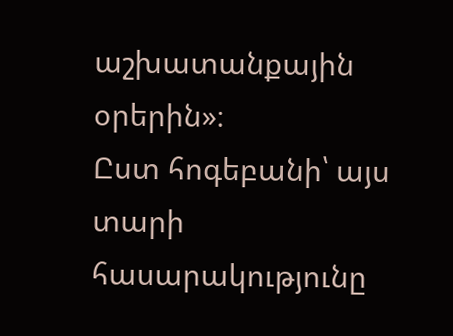աշխատանքային օրերին»։
Ըստ հոգեբանի՝ այս տարի հասարակությունը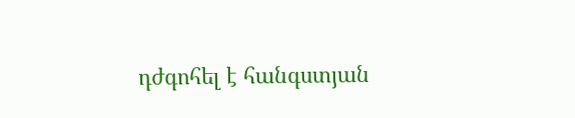դժգոհել է հանգստյան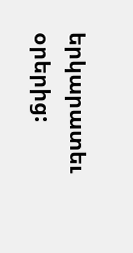երկարատեւ օրերից: